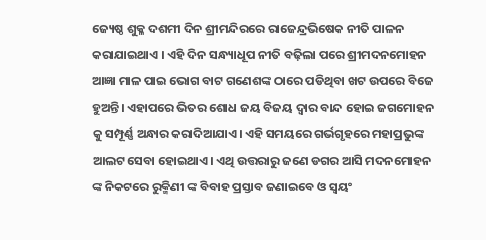ଜ୍ୟେଷ୍ଠ ଶୁକ୍ଳ ଦଶମୀ ଦିନ ଶ୍ରୀମନ୍ଦିରରେ ରାଜେନ୍ଦ୍ରଭିଷେକ ନୀତି ପାଳନ କରାଯାଇଥାଏ । ଏହି ଦିନ ସନ୍ଧ୍ୟାଧୂପ ନୀତି ବଢ଼ିଲା ପରେ ଶ୍ରୀମଦନମୋହନ ଆଜ୍ଞା ମାଳ ପାଇ ଭୋଗ ବାଟ ଗଣେଶଙ୍କ ଠାରେ ପଡିଥିବା ଖଟ ଉପରେ ବିଜେ ହୁଅନ୍ତି। ଏହାପରେ ଭିତର ଶୋଧ ଜୟ ବିଜୟ ଦ୍ୱାର ବାନ୍ଦ ହୋଇ ଜଗମୋହନ କୁ ସମ୍ପୂର୍ଣ୍ଣ ଅନ୍ଧାର କରାଦିଆଯାଏ। ଏହି ସମୟରେ ଗର୍ଭଗୃହରେ ମହାପ୍ରଭୁଙ୍କ ଆଲଟ ସେବା ହୋଇଥାଏ। ଏଥି ଉତ୍ତରାରୁ ଜଣେ ଡଗର ଆସି ମଦନମୋହନ ଙ୍କ ନିକଟରେ ରୁକ୍ମିଣୀ ଙ୍କ ବିବାହ ପ୍ରସ୍ତାବ ଜଣାଇବେ ଓ ସ୍ୱୟଂ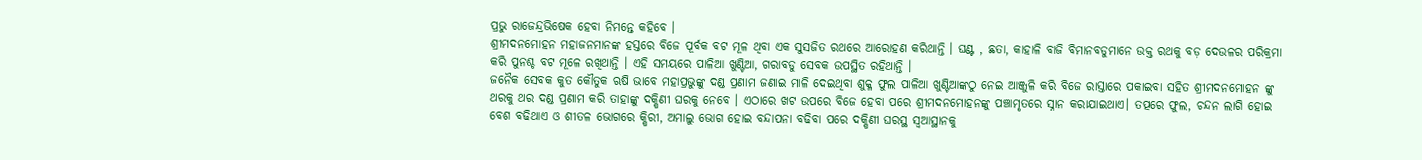ପ୍ରଭୁ ରାଜେନ୍ଦ୍ରଭିଷେକ ହେବା ନିମନ୍ତେ କହିବେ ।
ଶ୍ରୀମଦନମୋହନ ମହାଜନମାନଙ୍କ ହସ୍ତରେ ବିଜେ ପୂର୍ବକ ବଟ ମୂଳ ଥିବା ଏକ ସୁସଜିତ ରଥରେ ଆରୋହଣ କରିଥାନ୍ତି । ଘଣ୍ଟ , ଛତା, କାହାଳି ବାଜି ବିମାନବଡୁମାନେ ଉକ୍ତ ରଥକୁ ବଡ଼ ଦେଉଳର ପରିକ୍ରମା କରି ପୁନଶ୍ଚ ବଟ ମୂଳେ ରଖିଥାନ୍ତି । ଏହି ସମୟରେ ପାଳିଆ ଖୁଣ୍ଟିଆ, ଗରାବଡୁ ସେବକ ଉପସ୍ଥିତ ରହିଥାନ୍ତି ।
ଜନୈକ ସେବକ କୁତ କୌତୁକ ଋଷି ଭାବେ ମହାପ୍ରଭୁଙ୍କୁ ଦଣ୍ଡ ପ୍ରଣାମ ଜଣାଇ ମାଳି ଦେଇଥିବା ଶୁକ୍ଳ ଫୁଲ ପାଳିଆ ଖୁଣ୍ଟିଆଙ୍କଠୁ ନେଇ ଆଞ୍ଜୁଳି କରି ବିଜେ ରାସ୍ତାରେ ପକାଇବା ସହିତ ଶ୍ରୀମଦନମୋହନ ଙ୍କୁ ଥରକୁ ଥର ଦଣ୍ଡ ପ୍ରଣାମ କରି ତାହାଙ୍କୁ ଦକ୍ଷିଣୀ ଘରକୁ ନେବେ । ଏଠାରେ ଖଟ ଉପରେ ବିଜେ ହେବା ପରେ ଶ୍ରୀମଦନମୋହନଙ୍କୁ ପଞ୍ଚାମୃତରେ ସ୍ନାନ କରାଯାଇଥାଏ। ତତ୍ପରେ ଫୁଲ, ଚନ୍ଦନ ଲାଗି ହୋଇ ବେଶ ବଢିଥାଏ ଓ ଶୀତଳ ଭୋଗରେ କ୍ଷିରୀ, ଅମାଲୁ ଭୋଗ ହୋଇ ବନ୍ଦାପନା ବଢିବା ପରେ ଦକ୍ଷିଣୀ ଘରସ୍ଥ ସ୍ୱଆସ୍ଥାନକୁ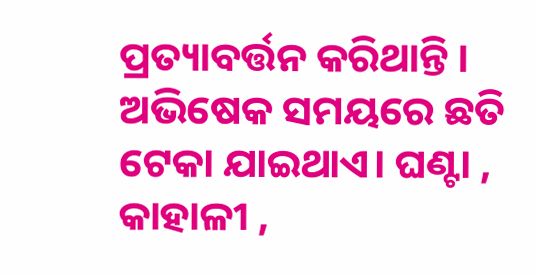ପ୍ରତ୍ୟାବର୍ତ୍ତନ କରିଥାନ୍ତି ।
ଅଭିଷେକ ସମୟରେ ଛତି ଟେକା ଯାଇଥାଏ। ଘଣ୍ଟା , କାହାଳୀ ,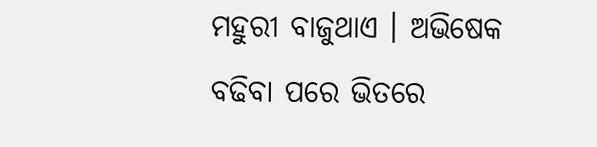ମହୁରୀ ବାଜୁଥାଏ । ଅଭିଷେକ ବଢିବା ପରେ ଭିତରେ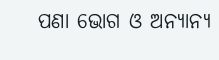ପଣା ଭୋଗ ଓ ଅନ୍ୟାନ୍ୟ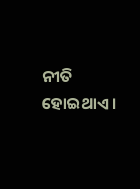ନୀତି ହୋଇଥାଏ ।